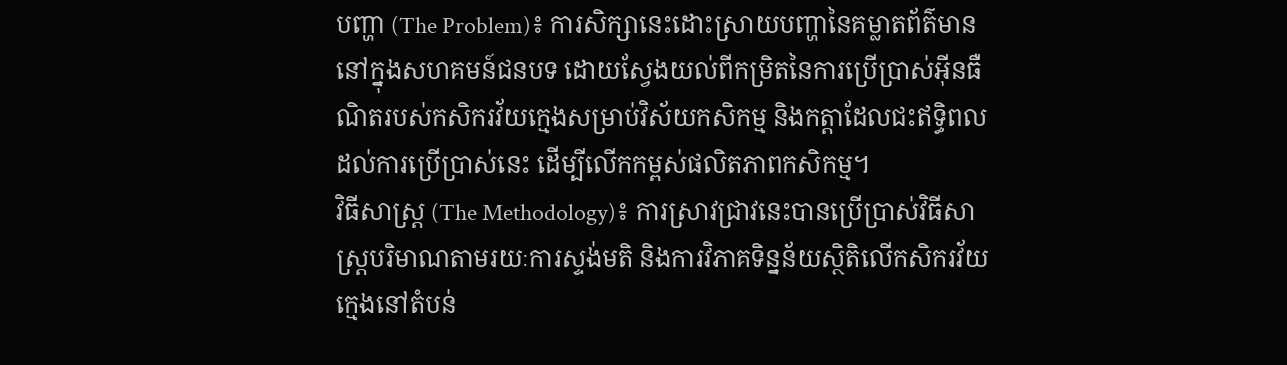បញ្ហា (The Problem)៖ ការសិក្សានេះដោះស្រាយបញ្ហានៃគម្លាតព័ត៌មាននៅក្នុងសហគមន៍ជនបទ ដោយស្វែងយល់ពីកម្រិតនៃការប្រើប្រាស់អ៊ីនធឺណិតរបស់កសិករវ័យក្មេងសម្រាប់វិស័យកសិកម្ម និងកត្តាដែលជះឥទ្ធិពលដល់ការប្រើប្រាស់នេះ ដើម្បីលើកកម្ពស់ផលិតភាពកសិកម្ម។
វិធីសាស្ត្រ (The Methodology)៖ ការស្រាវជ្រាវនេះបានប្រើប្រាស់វិធីសាស្ត្របរិមាណតាមរយៈការស្ទង់មតិ និងការវិភាគទិន្នន័យស្ថិតិលើកសិករវ័យក្មេងនៅតំបន់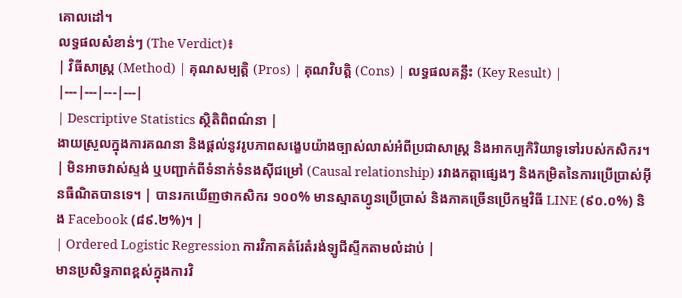គោលដៅ។
លទ្ធផលសំខាន់ៗ (The Verdict)៖
| វិធីសាស្ត្រ (Method) | គុណសម្បត្តិ (Pros) | គុណវិបត្តិ (Cons) | លទ្ធផលគន្លឹះ (Key Result) |
|---|---|---|---|
| Descriptive Statistics ស្ថិតិពិពណ៌នា |
ងាយស្រួលក្នុងការគណនា និងផ្តល់នូវរូបភាពសង្ខេបយ៉ាងច្បាស់លាស់អំពីប្រជាសាស្ត្រ និងអាកប្បកិរិយាទូទៅរបស់កសិករ។ | មិនអាចវាស់ស្ទង់ ឬបញ្ជាក់ពីទំនាក់ទំនងស៊ីជម្រៅ (Causal relationship) រវាងកត្តាផ្សេងៗ និងកម្រិតនៃការប្រើប្រាស់អ៊ីនធឺណិតបានទេ។ | បានរកឃើញថាកសិករ ១០០% មានស្មាតហ្វូនប្រើប្រាស់ និងភាគច្រើនប្រើកម្មវិធី LINE (៩០.០%) និង Facebook (៨៩.២%)។ |
| Ordered Logistic Regression ការវិភាគតំរែតំរង់ឡូជីស្ទីកតាមលំដាប់ |
មានប្រសិទ្ធភាពខ្ពស់ក្នុងការវិ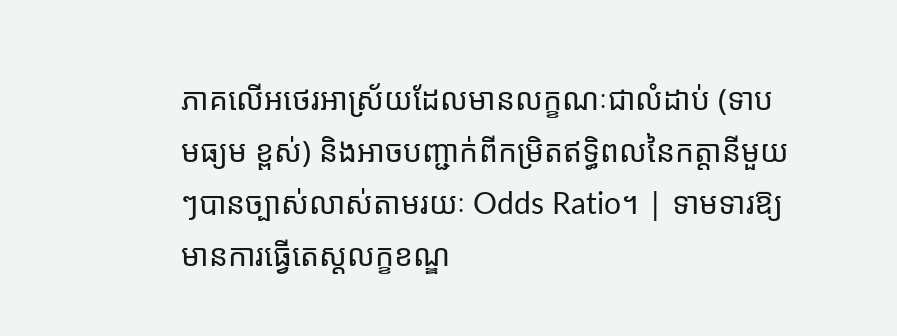ភាគលើអថេរអាស្រ័យដែលមានលក្ខណៈជាលំដាប់ (ទាប មធ្យម ខ្ពស់) និងអាចបញ្ជាក់ពីកម្រិតឥទ្ធិពលនៃកត្តានីមួយៗបានច្បាស់លាស់តាមរយៈ Odds Ratio។ | ទាមទារឱ្យមានការធ្វើតេស្តលក្ខខណ្ឌ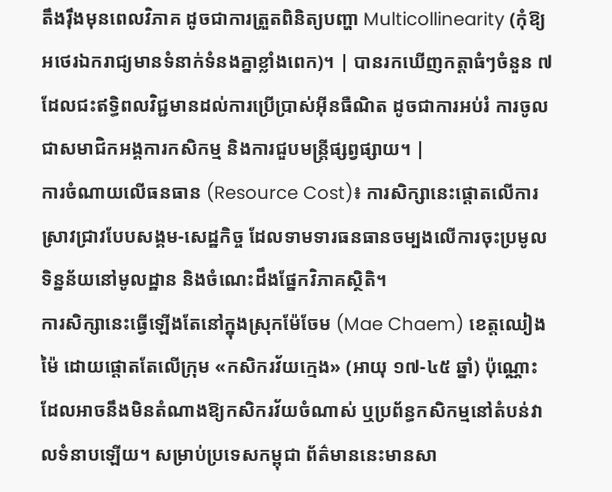តឹងរ៉ឹងមុនពេលវិភាគ ដូចជាការត្រួតពិនិត្យបញ្ហា Multicollinearity (កុំឱ្យអថេរឯករាជ្យមានទំនាក់ទំនងគ្នាខ្លាំងពេក)។ | បានរកឃើញកត្តាធំៗចំនួន ៧ ដែលជះឥទ្ធិពលវិជ្ជមានដល់ការប្រើប្រាស់អ៊ីនធឺណិត ដូចជាការអប់រំ ការចូលជាសមាជិកអង្គការកសិកម្ម និងការជួបមន្ត្រីផ្សព្វផ្សាយ។ |
ការចំណាយលើធនធាន (Resource Cost)៖ ការសិក្សានេះផ្តោតលើការស្រាវជ្រាវបែបសង្គម-សេដ្ឋកិច្ច ដែលទាមទារធនធានចម្បងលើការចុះប្រមូលទិន្នន័យនៅមូលដ្ឋាន និងចំណេះដឹងផ្នែកវិភាគស្ថិតិ។
ការសិក្សានេះធ្វើឡើងតែនៅក្នុងស្រុកម៉ែចែម (Mae Chaem) ខេត្តឈៀងម៉ៃ ដោយផ្តោតតែលើក្រុម «កសិករវ័យក្មេង» (អាយុ ១៧-៤៥ ឆ្នាំ) ប៉ុណ្ណោះ ដែលអាចនឹងមិនតំណាងឱ្យកសិករវ័យចំណាស់ ឬប្រព័ន្ធកសិកម្មនៅតំបន់វាលទំនាបឡើយ។ សម្រាប់ប្រទេសកម្ពុជា ព័ត៌មាននេះមានសា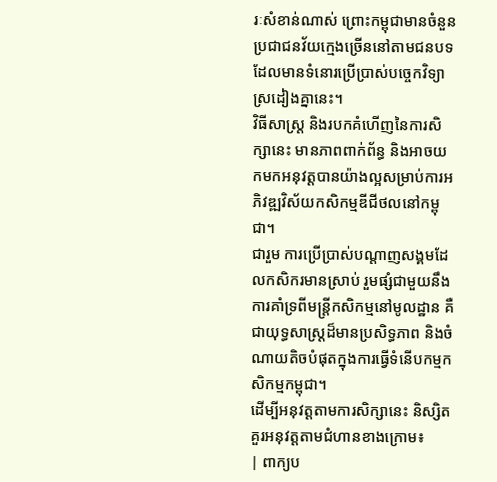រៈសំខាន់ណាស់ ព្រោះកម្ពុជាមានចំនួនប្រជាជនវ័យក្មេងច្រើននៅតាមជនបទ ដែលមានទំនោរប្រើប្រាស់បច្ចេកវិទ្យាស្រដៀងគ្នានេះ។
វិធីសាស្ត្រ និងរបកគំហើញនៃការសិក្សានេះ មានភាពពាក់ព័ន្ធ និងអាចយកមកអនុវត្តបានយ៉ាងល្អសម្រាប់ការអភិវឌ្ឍវិស័យកសិកម្មឌីជីថលនៅកម្ពុជា។
ជារួម ការប្រើប្រាស់បណ្តាញសង្គមដែលកសិករមានស្រាប់ រួមផ្សំជាមួយនឹងការគាំទ្រពីមន្ត្រីកសិកម្មនៅមូលដ្ឋាន គឺជាយុទ្ធសាស្ត្រដ៏មានប្រសិទ្ធភាព និងចំណាយតិចបំផុតក្នុងការធ្វើទំនើបកម្មកសិកម្មកម្ពុជា។
ដើម្បីអនុវត្តតាមការសិក្សានេះ និស្សិតគួរអនុវត្តតាមជំហានខាងក្រោម៖
| ពាក្យប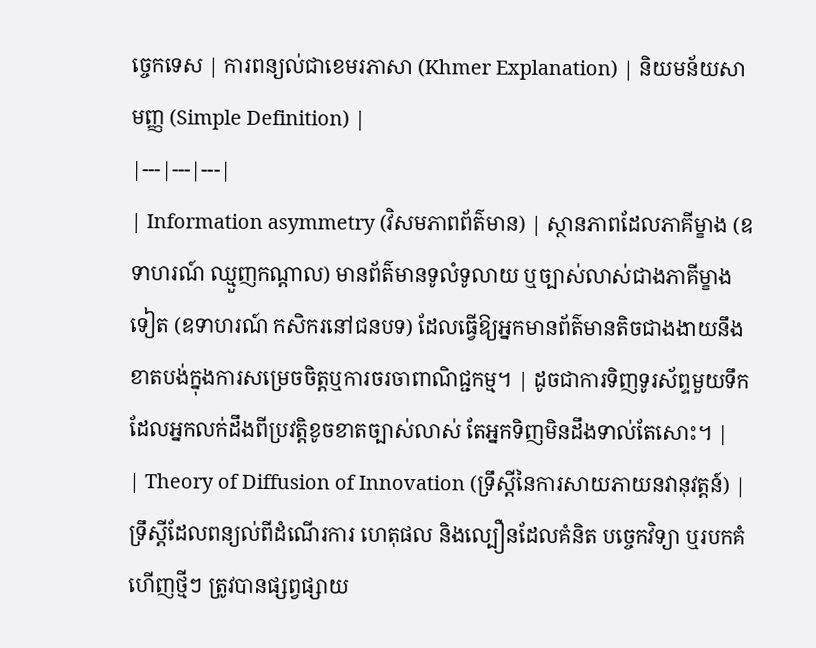ច្ចេកទេស | ការពន្យល់ជាខេមរភាសា (Khmer Explanation) | និយមន័យសាមញ្ញ (Simple Definition) |
|---|---|---|
| Information asymmetry (វិសមភាពព័ត៌មាន) | ស្ថានភាពដែលភាគីម្ខាង (ឧទាហរណ៍ ឈ្មួញកណ្តាល) មានព័ត៌មានទូលំទូលាយ ឬច្បាស់លាស់ជាងភាគីម្ខាងទៀត (ឧទាហរណ៍ កសិករនៅជនបទ) ដែលធ្វើឱ្យអ្នកមានព័ត៌មានតិចជាងងាយនឹងខាតបង់ក្នុងការសម្រេចចិត្តឬការចរចាពាណិជ្ជកម្ម។ | ដូចជាការទិញទូរស័ព្ទមួយទឹកដែលអ្នកលក់ដឹងពីប្រវត្តិខូចខាតច្បាស់លាស់ តែអ្នកទិញមិនដឹងទាល់តែសោះ។ |
| Theory of Diffusion of Innovation (ទ្រឹស្តីនៃការសាយភាយនវានុវត្តន៍) | ទ្រឹស្តីដែលពន្យល់ពីដំណើរការ ហេតុផល និងល្បឿនដែលគំនិត បច្ចេកវិទ្យា ឬរបកគំហើញថ្មីៗ ត្រូវបានផ្សព្វផ្សាយ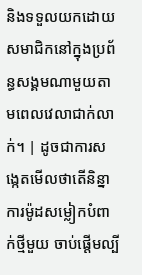និងទទួលយកដោយសមាជិកនៅក្នុងប្រព័ន្ធសង្គមណាមួយតាមពេលវេលាជាក់លាក់។ | ដូចជាការសង្កេតមើលថាតើនិន្នាការម៉ូដសម្លៀកបំពាក់ថ្មីមួយ ចាប់ផ្តើមល្បី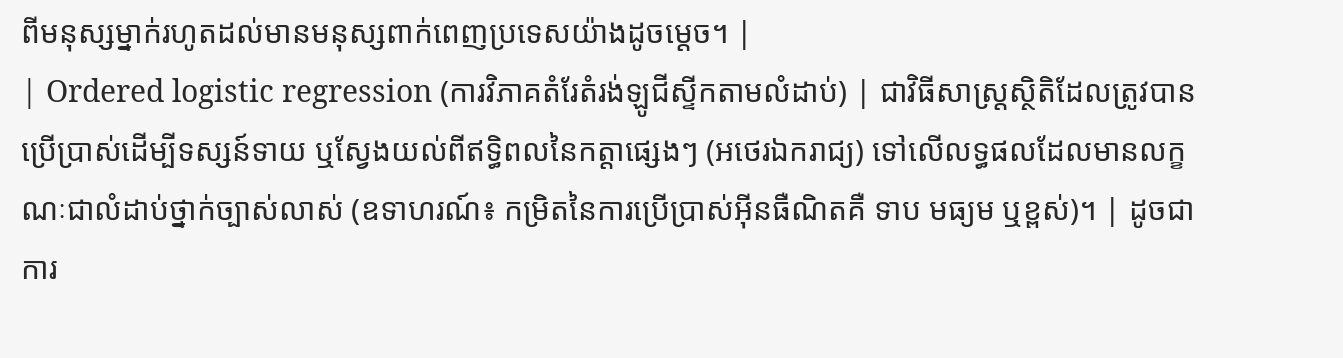ពីមនុស្សម្នាក់រហូតដល់មានមនុស្សពាក់ពេញប្រទេសយ៉ាងដូចម្តេច។ |
| Ordered logistic regression (ការវិភាគតំរែតំរង់ឡូជីស្ទីកតាមលំដាប់) | ជាវិធីសាស្ត្រស្ថិតិដែលត្រូវបានប្រើប្រាស់ដើម្បីទស្សន៍ទាយ ឬស្វែងយល់ពីឥទ្ធិពលនៃកត្តាផ្សេងៗ (អថេរឯករាជ្យ) ទៅលើលទ្ធផលដែលមានលក្ខណៈជាលំដាប់ថ្នាក់ច្បាស់លាស់ (ឧទាហរណ៍៖ កម្រិតនៃការប្រើប្រាស់អ៊ីនធឺណិតគឺ ទាប មធ្យម ឬខ្ពស់)។ | ដូចជាការ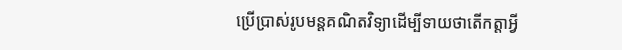ប្រើប្រាស់រូបមន្តគណិតវិទ្យាដើម្បីទាយថាតើកត្តាអ្វី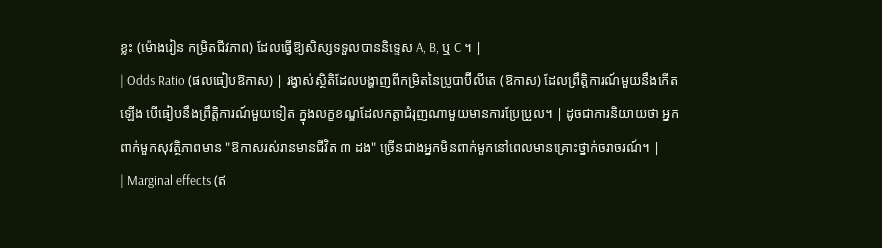ខ្លះ (ម៉ោងរៀន កម្រិតជីវភាព) ដែលធ្វើឱ្យសិស្សទទួលបាននិទ្ទេស A, B, ឬ C ។ |
| Odds Ratio (ផលធៀបឱកាស) | រង្វាស់ស្ថិតិដែលបង្ហាញពីកម្រិតនៃប្រូបាប៊ីលីតេ (ឱកាស) ដែលព្រឹត្តិការណ៍មួយនឹងកើតឡើង បើធៀបនឹងព្រឹត្តិការណ៍មួយទៀត ក្នុងលក្ខខណ្ឌដែលកត្តាជំរុញណាមួយមានការប្រែប្រួល។ | ដូចជាការនិយាយថា អ្នកពាក់មួកសុវត្ថិភាពមាន "ឱកាសរស់រានមានជីវិត ៣ ដង" ច្រើនជាងអ្នកមិនពាក់មួកនៅពេលមានគ្រោះថ្នាក់ចរាចរណ៍។ |
| Marginal effects (ឥ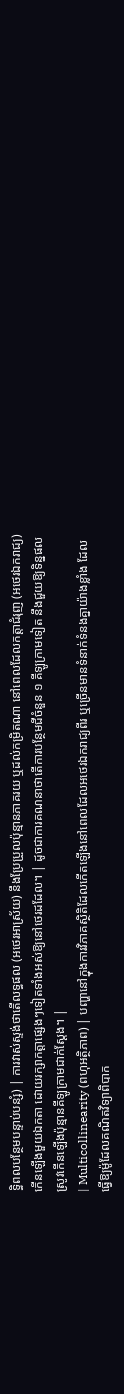ទ្ធិពលបន្ថែមបន្ទាប់បន្សំ) | ការវាស់ស្ទង់ថាតើលទ្ធផល (អថេរអាស្រ័យ) នឹងប្រែប្រួលប៉ុន្មានភាគរយ ឬដល់កម្រិតណា នៅពេលដែលកត្តាជំរុញ (អថេរឯករាជ្យ) កើនឡើងមួយឯកតា ដោយរក្សាកត្តាផ្សេងៗទៀតទាំងអស់ឱ្យនៅថេរដដែល។ | ដូចជាការគណនាថាតើការបន្ថែមជីចំនួន ១ គីឡូក្រាមទៀត នឹងជួយឱ្យទិន្នផលស្រូវកើនឡើងប៉ុន្មានគីឡូក្រាមជាក់ស្តែង។ |
| Multicollinearity (ពហុអត្ថិភាព) | បញ្ហានៅក្នុងការវិភាគស្ថិតិដែលកើតឡើងនៅពេលដែលអថេរឯករាជ្យពីរ ឬច្រើនមានទំនាក់ទំនងគ្នាយ៉ាងខ្លាំង ដែលធ្វើឱ្យម៉ូដែលគណិតវិទ្យាពិបាក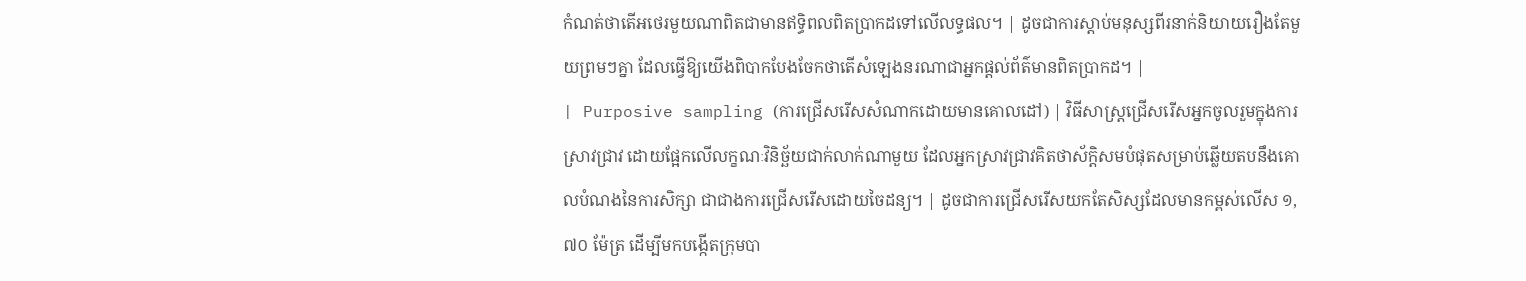កំណត់ថាតើអថេរមួយណាពិតជាមានឥទ្ធិពលពិតប្រាកដទៅលើលទ្ធផល។ | ដូចជាការស្តាប់មនុស្សពីរនាក់និយាយរឿងតែមួយព្រមៗគ្នា ដែលធ្វើឱ្យយើងពិបាកបែងចែកថាតើសំឡេងនរណាជាអ្នកផ្តល់ព័ត៌មានពិតប្រាកដ។ |
| Purposive sampling (ការជ្រើសរើសសំណាកដោយមានគោលដៅ) | វិធីសាស្ត្រជ្រើសរើសអ្នកចូលរួមក្នុងការស្រាវជ្រាវ ដោយផ្អែកលើលក្ខណៈវិនិច្ឆ័យជាក់លាក់ណាមួយ ដែលអ្នកស្រាវជ្រាវគិតថាស័ក្តិសមបំផុតសម្រាប់ឆ្លើយតបនឹងគោលបំណងនៃការសិក្សា ជាជាងការជ្រើសរើសដោយចៃដន្យ។ | ដូចជាការជ្រើសរើសយកតែសិស្សដែលមានកម្ពស់លើស ១,៧០ ម៉ែត្រ ដើម្បីមកបង្កើតក្រុមបា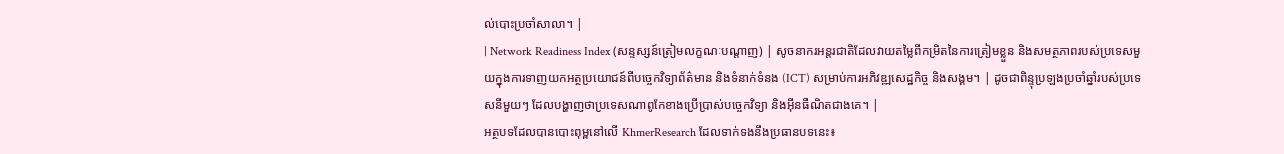ល់បោះប្រចាំសាលា។ |
| Network Readiness Index (សន្ទស្សន៍ត្រៀមលក្ខណៈបណ្តាញ) | សូចនាករអន្តរជាតិដែលវាយតម្លៃពីកម្រិតនៃការត្រៀមខ្លួន និងសមត្ថភាពរបស់ប្រទេសមួយក្នុងការទាញយកអត្ថប្រយោជន៍ពីបច្ចេកវិទ្យាព័ត៌មាន និងទំនាក់ទំនង (ICT) សម្រាប់ការអភិវឌ្ឍសេដ្ឋកិច្ច និងសង្គម។ | ដូចជាពិន្ទុប្រឡងប្រចាំឆ្នាំរបស់ប្រទេសនីមួយៗ ដែលបង្ហាញថាប្រទេសណាពូកែខាងប្រើប្រាស់បច្ចេកវិទ្យា និងអ៊ីនធឺណិតជាងគេ។ |
អត្ថបទដែលបានបោះពុម្ពនៅលើ KhmerResearch ដែលទាក់ទងនឹងប្រធានបទនេះ៖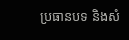ប្រធានបទ និងសំ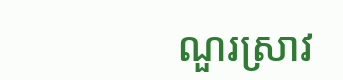ណួរស្រាវ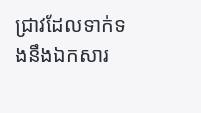ជ្រាវដែលទាក់ទងនឹងឯកសារ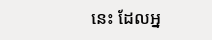នេះ ដែលអ្ន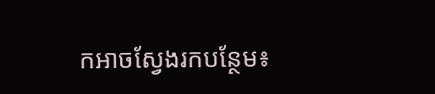កអាចស្វែងរកបន្ថែម៖